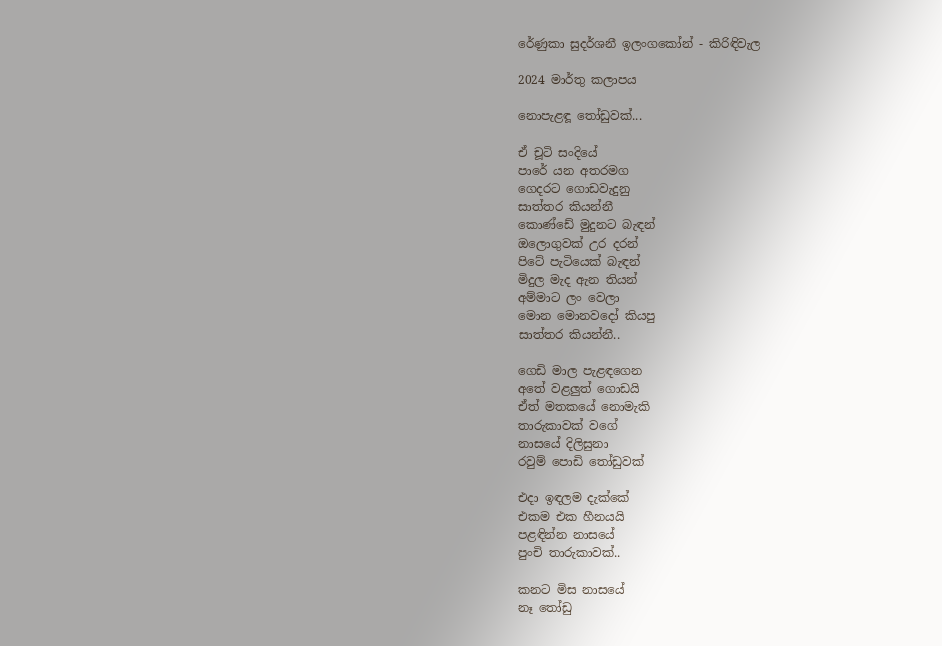රේණුකා සුදර්ශනී ඉලංගකෝන් - කිරිඳිවැල

2024 මාර්තු කලාපය

නොපැළඳූ තෝඩුවක්...

ඒ චූටි සංදියේ
පාරේ යන අතරමග
ගෙදරට ගොඩවැදුනු
සාත්තර කියන්නී
කොණ්ඩේ මුදුනට බැඳන්
ඔලොගුවක් උර දරන්
පිටේ පැටියෙක් බැඳන්
මිදුල මැද ඇන තියන්
අම්මාට ලං වෙලා
මොන මොනවදෝ කියපු
සාත්තර කියන්නී..

ගෙඩි මාල පැළඳගෙන
අතේ වළලුත් ගොඩයි
ඒත් මතකයේ නොමැකි
තාරුකාවක් වගේ
නාසයේ දිලිසුනා
රවුම් පොඩි තෝඩුවක්

එදා ඉඳලම දැක්කේ
එකම එක හීනයයි
පළඳින්න නාසයේ
පුංචි තාරුකාවක්..

කනට මිස නාසයේ
නෑ තෝඩු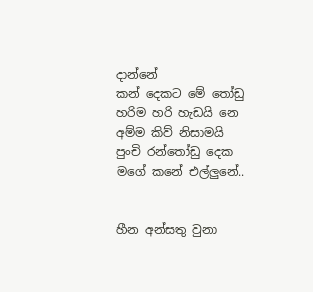දාන්නේ
කන් දෙකට මේ තෝඩු
හරිම හරි හැඩයි නෙ
අම්ම කිව් නිසාමයි
පුංචි රන්තෝඩු දෙක
මගේ කනේ එල්ලුනේ..


හීන අන්සතු වුනා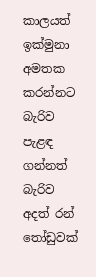කාලයත් ඉක්මුනා
අමතක කරන්නට බැරිව
පැළඳ ගන්නත් බැරිව
අදත් රන් තෝඩුවක්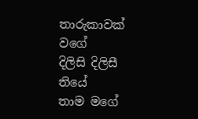තාරුකාවක් වගේ
දිලිසි දිලිසී තියේ
තාම මගේ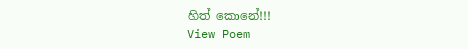හිත් කොනේ!!!
View Poem